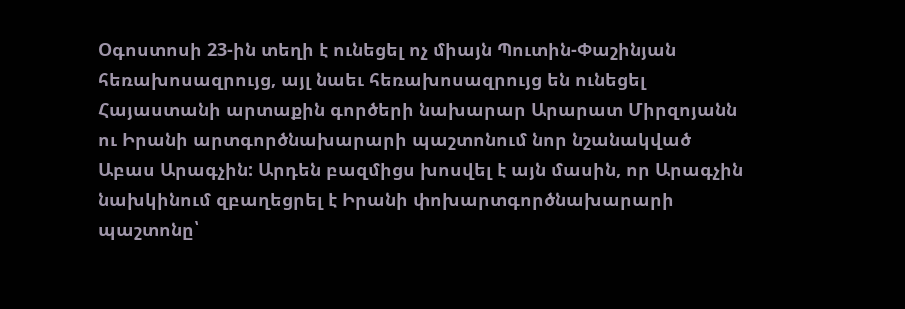Օգոստոսի 23-ին տեղի է ունեցել ոչ միայն Պուտին-Փաշինյան հեռախոսազրույց, այլ նաեւ հեռախոսազրույց են ունեցել Հայաստանի արտաքին գործերի նախարար Արարատ Միրզոյանն ու Իրանի արտգործնախարարի պաշտոնում նոր նշանակված Աբաս Արագչին: Արդեն բազմիցս խոսվել է այն մասին, որ Արագչին նախկինում զբաղեցրել է Իրանի փոխարտգործնախարարի պաշտոնը՝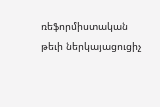ռեֆորմիստական թեւի ներկայացուցիչ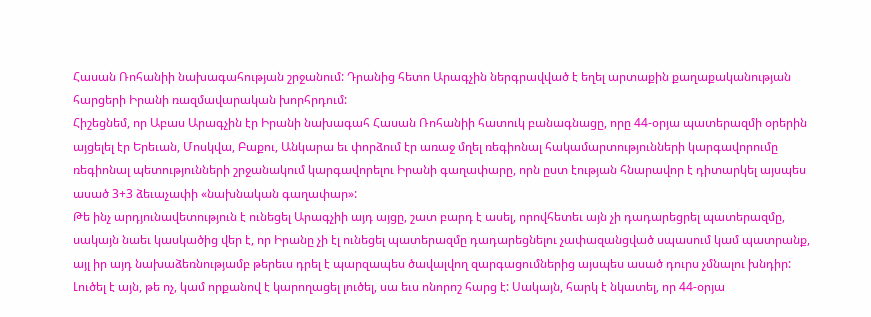Հասան Ռոհանիի նախագահության շրջանում: Դրանից հետո Արագչին ներգրավված է եղել արտաքին քաղաքականության հարցերի Իրանի ռազմավարական խորհրդում:
Հիշեցնեմ, որ Աբաս Արագչին էր Իրանի նախագահ Հասան Ռոհանիի հատուկ բանագնացը, որը 44-օրյա պատերազմի օրերին այցելել էր Երեւան, Մոսկվա, Բաքու, Անկարա եւ փորձում էր առաջ մղել ռեգիոնալ հակամարտությունների կարգավորումը ռեգիոնալ պետությունների շրջանակում կարգավորելու Իրանի գաղափարը, որն ըստ էության հնարավոր է դիտարկել այսպես ասած 3+3 ձեւաչափի «նախնական գաղափար»:
Թե ինչ արդյունավետություն է ունեցել Արագչիի այդ այցը, շատ բարդ է ասել, որովհետեւ այն չի դադարեցրել պատերազմը, սակայն նաեւ կասկածից վեր է, որ Իրանը չի էլ ունեցել պատերազմը դադարեցնելու չափազանցված սպասում կամ պատրանք, այլ իր այդ նախաձեռնությամբ թերեւս դրել է պարզապես ծավալվող զարգացումներից այսպես ասած դուրս չմնալու խնդիր: Լուծել է այն, թե ոչ, կամ որքանով է կարողացել լուծել, սա եւս ոնորոշ հարց է: Սակայն, հարկ է նկատել, որ 44-օրյա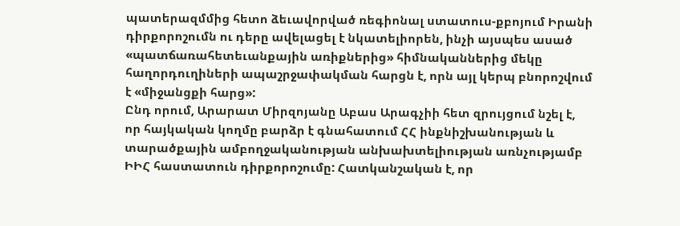պատերազմմից հետո ձեւավորված ռեգիոնալ ստատուս-քբոյում Իրանի դիրքորոշումն ու դերը ավելացել է նկատելիորեն, ինչի այսպես ասած «պատճառահետեւանքային առիքներից» հիմնականներից մեկը հաղորդուղիների ապաշրջափակման հարցն է, որն այլ կերպ բնորոշվում է «միջանցքի հարց»:
Ընդ որում, Արարատ Միրզոյանը Աբաս Արագչիի հետ զրույցում նշել է, որ հայկական կողմը բարձր է գնահատում ՀՀ ինքնիշխանության և տարածքային ամբողջականության անխախտելիության առնչությամբ ԻԻՀ հաստատուն դիրքորոշումը: Հատկանշական է, որ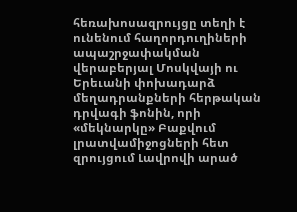հեռախոսազրույցը տեղի է ունենում հաղորդուղիների ապաշրջափակման վերաբերյալ Մոսկվայի ու Երեւանի փոխադարձ մեղադրանքների հերթական դրվագի ֆոնին, որի «մեկնարկը» Բաքվում լրատվամիջոցների հետ զրույցում Լավրովի արած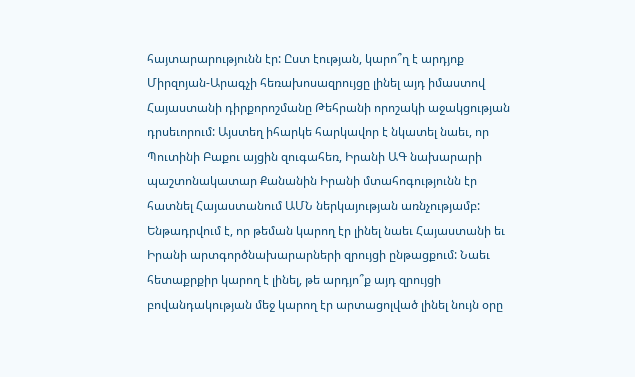հայտարարությունն էր: Ըստ էության, կարո՞ղ է արդյոք Միրզոյան-Արագչի հեռախոսազրույցը լինել այդ իմաստով Հայաստանի դիրքորոշմանը Թեհրանի որոշակի աջակցության դրսեւորում: Այստեղ իհարկե հարկավոր է նկատել նաեւ, որ Պուտինի Բաքու այցին զուգահեռ, Իրանի ԱԳ նախարարի պաշտոնակատար Քանանին Իրանի մտահոգությունն էր հատնել Հայաստանում ԱՄՆ ներկայության առնչությամբ:
Ենթադրվում է, որ թեման կարող էր լինել նաեւ Հայաստանի եւ Իրանի արտգործնախարարների զրույցի ընթացքում: Նաեւ հետաքրքիր կարող է լինել, թե արդյո՞ք այդ զրույցի բովանդակության մեջ կարող էր արտացոլված լինել նույն օրը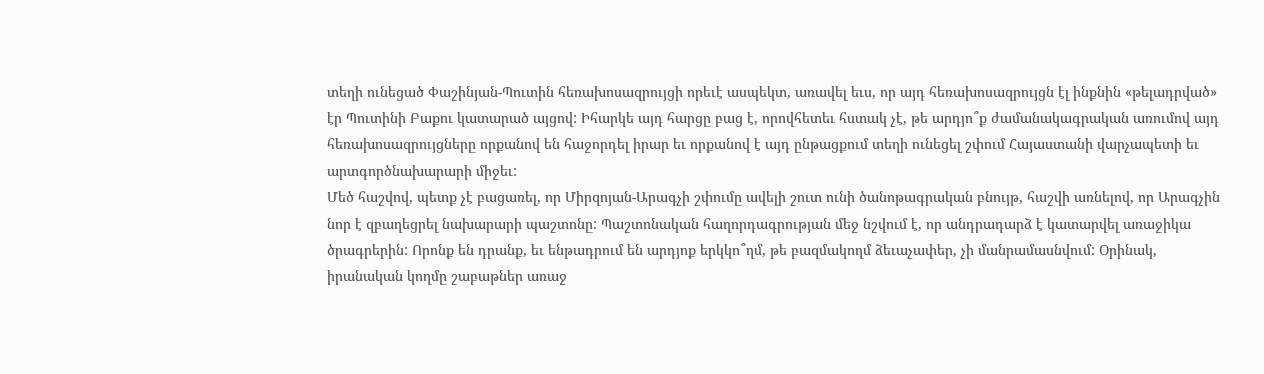տեղի ունեցած Փաշինյան-Պուտին հեռախոսազրույցի որեւէ ասպեկտ, առավել եւս, որ այդ հեռախոսազրույցն էլ ինքնին «թելադրված» էր Պուտինի Բաքու կատարած այցով: Իհարկե այդ հարցը բաց է, որովհետեւ հստակ չէ, թե արդյո՞ք ժամանակագրական առումով այդ հեռախոսազրույցները որքանով են հաջորդել իրար եւ որքանով է այդ ընթացքում տեղի ունեցել շփում Հայաստանի վարչապետի եւ արտգործնախարարի միջեւ:
Մեծ հաշվով, պետք չէ բացառել, որ Միրզոյան-Արագչի շփումը ավելի շուտ ունի ծանոթագրական բնույթ, հաշվի առնելով, որ Արագչին նոր է զբաղեցրել նախարարի պաշտոնը: Պաշտոնական հաղորդագրության մեջ նշվում է, որ անդրադարձ է կատարվել առաջիկա ծրագրերին: Որոնք են դրանք, եւ ենթադրում են արդյոք երկկո՞ղմ, թե բազմակողմ ձեւաչափեր, չի մանրամասնվում: Օրինակ, իրանական կողմը շաբաթներ առաջ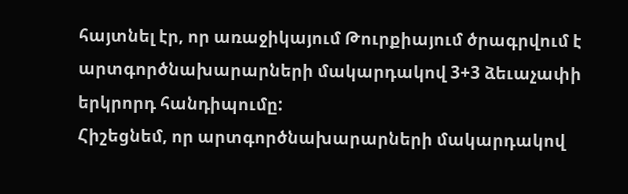հայտնել էր, որ առաջիկայում Թուրքիայում ծրագրվում է արտգործնախարարների մակարդակով 3+3 ձեւաչափի երկրորդ հանդիպումը:
Հիշեցնեմ, որ արտգործնախարարների մակարդակով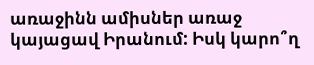առաջինն ամիսներ առաջ կայացավ Իրանում: Իսկ կարո՞ղ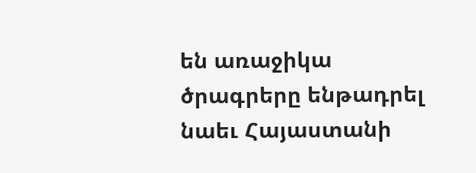են առաջիկա ծրագրերը ենթադրել նաեւ Հայաստանի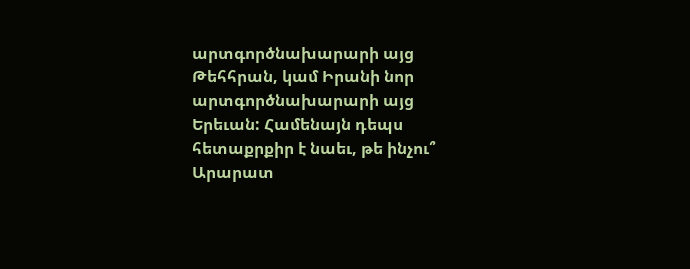արտգործնախարարի այց Թեհհրան, կամ Իրանի նոր արտգործնախարարի այց Երեւան: Համենայն դեպս հետաքրքիր է նաեւ, թե ինչու՞ Արարատ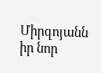Միրզոյանն իր նոր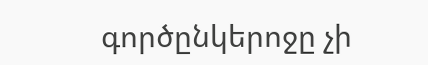գործընկերոջը չի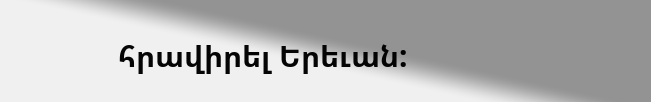հրավիրել Երեւան: